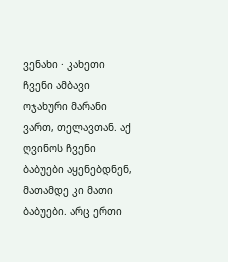ვენახი · კახეთი
ჩვენი ამბავი
ოჯახური მარანი ვართ, თელავთან. აქ ღვინოს ჩვენი ბაბუები აყენებდნენ, მათამდე კი მათი ბაბუები. არც ერთი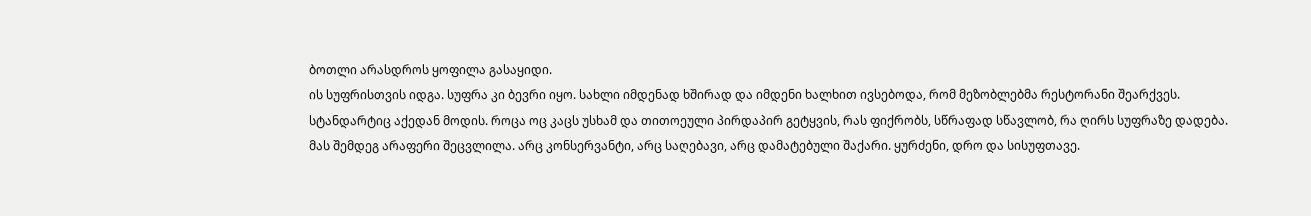ბოთლი არასდროს ყოფილა გასაყიდი.
ის სუფრისთვის იდგა. სუფრა კი ბევრი იყო. სახლი იმდენად ხშირად და იმდენი ხალხით ივსებოდა, რომ მეზობლებმა რესტორანი შეარქვეს.
სტანდარტიც აქედან მოდის. როცა ოც კაცს უსხამ და თითოეული პირდაპირ გეტყვის, რას ფიქრობს, სწრაფად სწავლობ, რა ღირს სუფრაზე დადება.
მას შემდეგ არაფერი შეცვლილა. არც კონსერვანტი, არც საღებავი, არც დამატებული შაქარი. ყურძენი, დრო და სისუფთავე.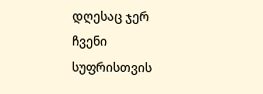დღესაც ჯერ ჩვენი სუფრისთვის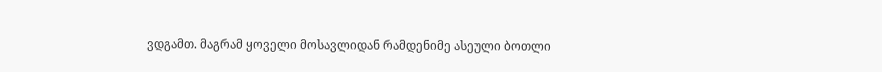ვდგამთ. მაგრამ ყოველი მოსავლიდან რამდენიმე ასეული ბოთლი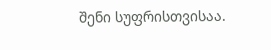შენი სუფრისთვისაა.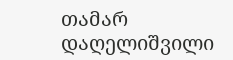თამარ დაღელიშვილი